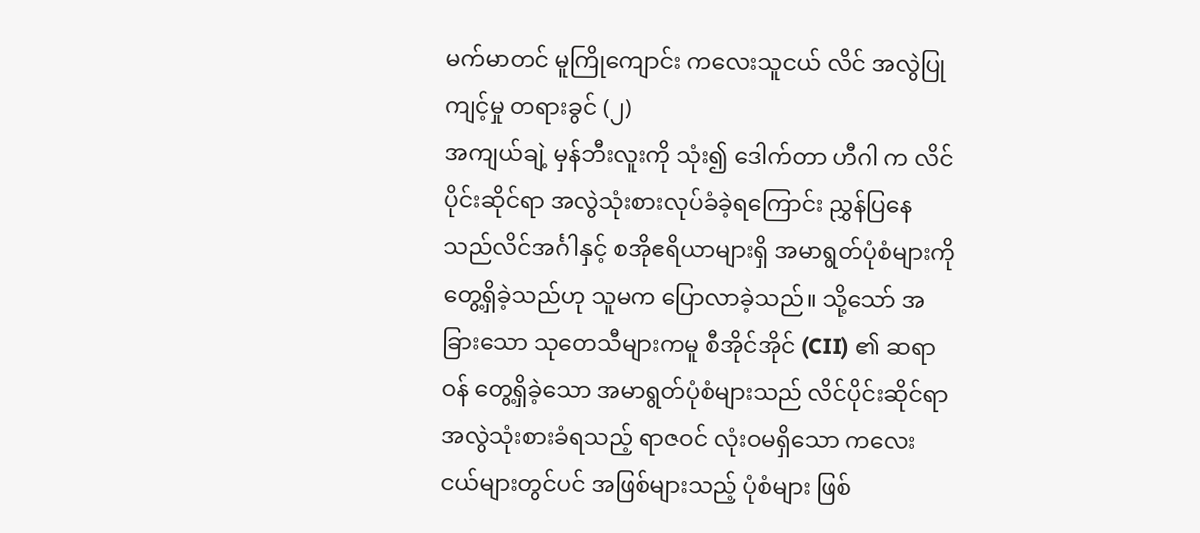မက်မာတင် မူကြိုကျောင်း ကလေးသူငယ် လိင် အလွဲပြု ကျင့်မှု တရားခွင် (၂)
အကျယ်ချဲ့ မှန်ဘီးလူးကို သုံး၍ ဒေါက်တာ ဟီဂါ က လိင်ပိုင်းဆိုင်ရာ အလွဲသုံးစားလုပ်ခံခဲ့ရကြောင်း ညွှန်ပြနေသည်လိင်အင်္ဂါနှင့် စအိုဧရိယာများရှိ အမာရွတ်ပုံစံများကို တွေ့ရှိခဲ့သည်ဟု သူမက ပြောလာခဲ့သည်။ သို့သော် အခြားသော သုတေသီများကမူ စီအိုင်အိုင် (CII) ၏ ဆရာဝန် တွေ့ရှိခဲ့သော အမာရွတ်ပုံစံများသည် လိင်ပိုင်းဆိုင်ရာ အလွဲသုံးစားခံရသည့် ရာဇဝင် လုံးဝမရှိသော ကလေးငယ်များတွင်ပင် အဖြစ်များသည့် ပုံစံများ ဖြစ်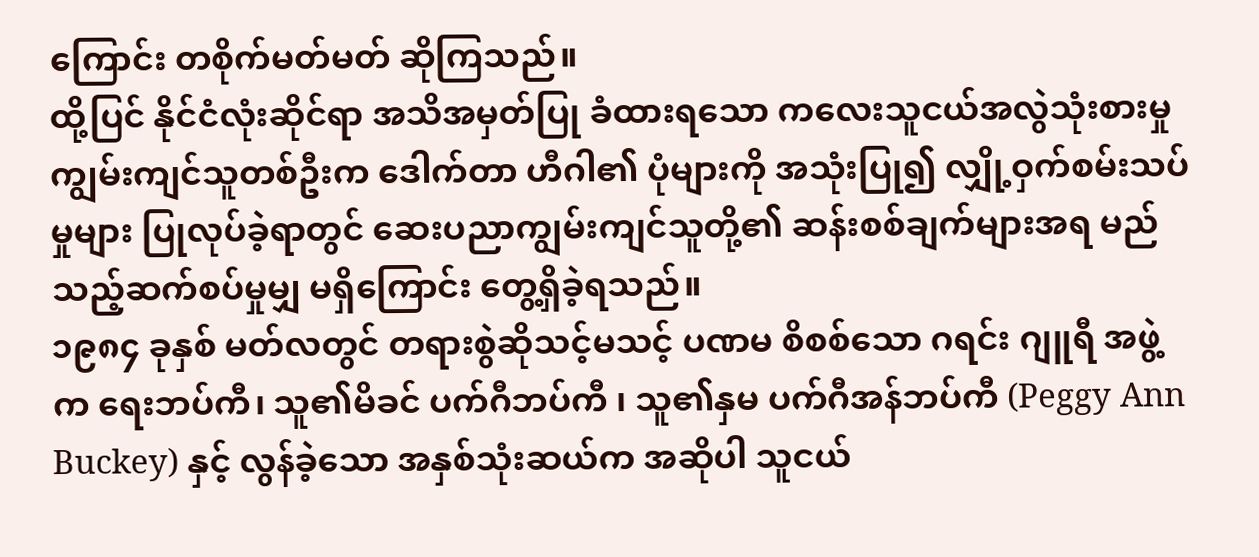ကြောင်း တစိုက်မတ်မတ် ဆိုကြသည်။
ထို့ပြင် နိုင်ငံလုံးဆိုင်ရာ အသိအမှတ်ပြု ခံထားရသော ကလေးသူငယ်အလွဲသုံးစားမှု ကျွမ်းကျင်သူတစ်ဦးက ဒေါက်တာ ဟီဂါ၏ ပုံများကို အသုံးပြု၍ လျှို့ဝှက်စမ်းသပ်မှုများ ပြုလုပ်ခဲ့ရာတွင် ဆေးပညာကျွမ်းကျင်သူတို့၏ ဆန်းစစ်ချက်များအရ မည်သည့်ဆက်စပ်မှုမျှ မရှိကြောင်း တွေ့ရှိခဲ့ရသည်။
၁၉၈၄ ခုနှစ် မတ်လတွင် တရားစွဲဆိုသင့်မသင့် ပဏမ စိစစ်သော ဂရင်း ဂျူရီ အဖွဲ့ က ရေးဘပ်ကီ၊ သူ၏မိခင် ပက်ဂီဘပ်ကီ ၊ သူ၏နှမ ပက်ဂီအန်ဘပ်ကီ (Peggy Ann Buckey) နှင့် လွန်ခဲ့သော အနှစ်သုံးဆယ်က အဆိုပါ သူငယ်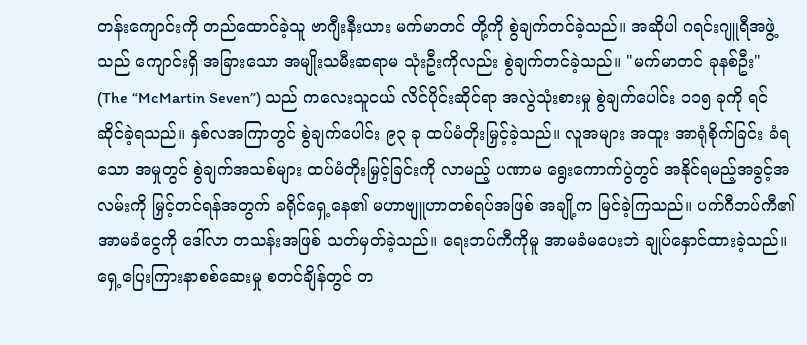တန်းကျောင်းကို တည်ထောင်ခဲ့သူ ဗာဂျီးနီးယား မက်မာတင် တို့ကို စွဲချက်တင်ခဲ့သည်။ အဆိုပါ ဂရင်းဂျူရီအဖွဲ့သည် ကျောင်းရှိ အခြားသော အမျိုးသမီးဆရာမ သုံးဦးကိုလည်း စွဲချက်တင်ခဲ့သည်။ "မက်မာတင် ခုနစ်ဦး" (The “McMartin Seven”) သည် ကလေးသူငယ် လိင်ပိုင်းဆိုင်ရာ အလွဲသုံးစားမှု စွဲချက်ပေါင်း ၁၁၅ ခုကို ရင်ဆိုင်ခဲ့ရသည်။ နှစ်လအကြာတွင် စွဲချက်ပေါင်း ၉၃ ခု ထပ်မံတိုးမြှင့်ခဲ့သည်။ လူအများ အထူး အာရုံစိုက်ခြင်း ခံရသော အမှုတွင် စွဲချက်အသစ်များ ထပ်မံတိုးမြှင့်ခြင်းကို လာမည့် ပဏာမ ရွေးကောက်ပွဲတွင် အနိုင်ရမည့်အခွင့်အလမ်းကို မြှင့်တင်ရန်အတွက် ခရိုင်ရှေ့နေ၏ မဟာဗျူဟာတစ်ရပ်အဖြစ် အချို့က မြင်ခဲ့ကြသည်။ ပက်ဂီဘပ်ကီ၏ အာမခံငွေကို ဒေါ်လာ တသန်းအဖြစ် သတ်မှတ်ခဲ့သည်။ ရေးဘပ်ကီကိုမူ အာမခံမပေးဘဲ ချုပ်နှောင်ထားခဲ့သည်။
ရှေ့ပြေးကြားနာစစ်ဆေးမှု စတင်ချိန်တွင် တ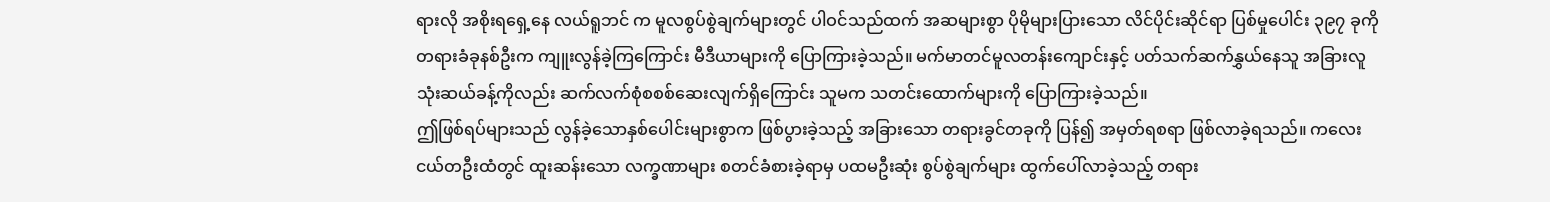ရားလို အစိုးရရှေ့နေ လယ်ရူဘင် က မူလစွပ်စွဲချက်များတွင် ပါဝင်သည်ထက် အဆများစွာ ပိုမိုများပြားသော လိင်ပိုင်းဆိုင်ရာ ပြစ်မှုပေါင်း ၃၉၇ ခုကို တရားခံခုနစ်ဦးက ကျူးလွန်ခဲ့ကြကြောင်း မီဒီယာများကို ပြောကြားခဲ့သည်။ မက်မာတင်မူလတန်းကျောင်းနှင့် ပတ်သက်ဆက်နွှယ်နေသူ အခြားလူသုံးဆယ်ခန့်ကိုလည်း ဆက်လက်စုံစစစ်ဆေးလျက်ရှိကြောင်း သူမက သတင်းထောက်များကို ပြောကြားခဲ့သည်။
ဤဖြစ်ရပ်များသည် လွန်ခဲ့သောနှစ်ပေါင်းများစွာက ဖြစ်ပွားခဲ့သည့် အခြားသော တရားခွင်တခုကို ပြန်၍ အမှတ်ရစရာ ဖြစ်လာခဲ့ရသည်။ ကလေးငယ်တဦးထံတွင် ထူးဆန်းသော လက္ခဏာများ စတင်ခံစားခဲ့ရာမှ ပထမဦးဆုံး စွပ်စွဲချက်များ ထွက်ပေါ်လာခဲ့သည့် တရား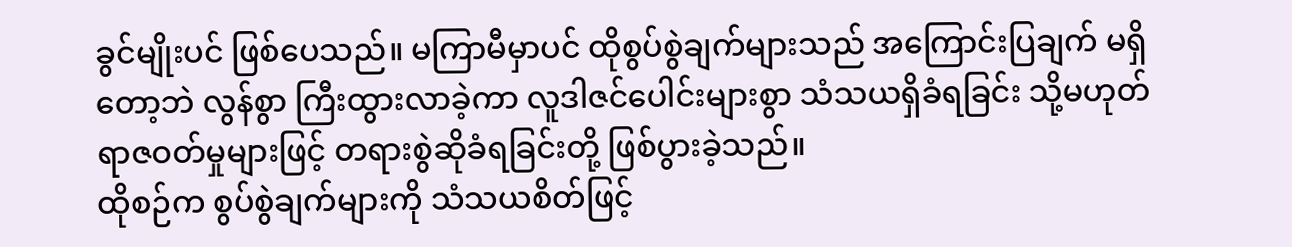ခွင်မျိုးပင် ဖြစ်ပေသည်။ မကြာမီမှာပင် ထိုစွပ်စွဲချက်များသည် အကြောင်းပြချက် မရှိတော့ဘဲ လွန်စွာ ကြီးထွားလာခဲ့ကာ လူဒါဇင်ပေါင်းများစွာ သံသယရှိခံရခြင်း သို့မဟုတ် ရာဇဝတ်မှုများဖြင့် တရားစွဲဆိုခံရခြင်းတို့ ဖြစ်ပွားခဲ့သည်။
ထိုစဉ်က စွပ်စွဲချက်များကို သံသယစိတ်ဖြင့်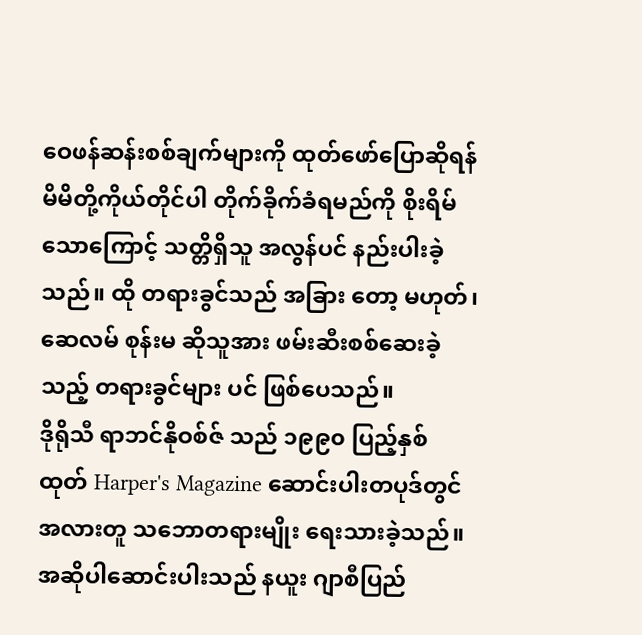ဝေဖန်ဆန်းစစ်ချက်များကို ထုတ်ဖော်ပြောဆိုရန် မိမိတို့ကိုယ်တိုင်ပါ တိုက်ခိုက်ခံရမည်ကို စိုးရိမ်သောကြောင့် သတ္တိရှိသူ အလွန်ပင် နည်းပါးခဲ့သည်။ ထို တရားခွင်သည် အခြား တော့ မဟုတ်၊ ဆေလမ် စုန်းမ ဆိုသူအား ဖမ်းဆီးစစ်ဆေးခဲ့သည့် တရားခွင်များ ပင် ဖြစ်ပေသည်။
ဒိုရိုသီ ရာဘင်နိုဝစ်ဇ် သည် ၁၉၉၀ ပြည့်နှစ် ထုတ် Harper's Magazine ဆောင်းပါးတပုဒ်တွင် အလားတူ သဘောတရားမျိုး ရေးသားခဲ့သည်။ အဆိုပါဆောင်းပါးသည် နယူး ဂျာစီပြည်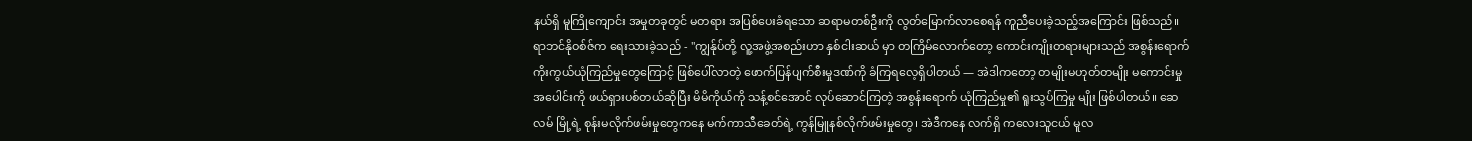နယ်ရှိ မူကြိုကျောင်း အမှုတခုတွင် မတရား အပြစ်ပေးခံရသော ဆရာမတစ်ဦးကို လွတ်မြောက်လာစေရန် ကူညီပေးခဲ့သည့်အကြောင်း ဖြစ်သည်။
ရာဘင်နိုဝစ်ဇ်က ရေးသားခဲ့သည် - "ကျွန်ုပ်တို့ လူ့အဖွဲ့အစည်းဟာ နှစ်ငါးဆယ် မှာ တကြိမ်လောက်တော့ ကောင်းကျိုးတရားများသည် အစွန်းရောက် ကိုးကွယ်ယုံကြည်မှုတွေကြောင့် ဖြစ်ပေါ်လာတဲ့ ဖောက်ပြန်ပျက်စီးမှုဒဏ်ကို ခံကြရလေ့ရှိပါတယ် — အဲဒါကတော့ တမျိုးမဟုတ်တမျိုး မကောင်းမှုအပေါင်းကို ဖယ်ရှားပစ်တယ်ဆိုပြီး မိမိကိုယ်ကို သန့်စင်အောင် လုပ်ဆောင်ကြတဲ့ အစွန်းရောက် ယုံကြည်မှု၏ ရူးသွပ်ကြမှု မျိုး ဖြစ်ပါတယ်။ ဆေလမ် မြို့ရဲ့ စုန်းမလိုက်ဖမ်းမှုတွေကနေ မက်ကာသီခေတ်ရဲ့ ကွန်မြူနစ်လိုက်ဖမ်းမှုတွေ၊ အဲဒီကနေ လက်ရှိ ကလေးသူငယ် မူလ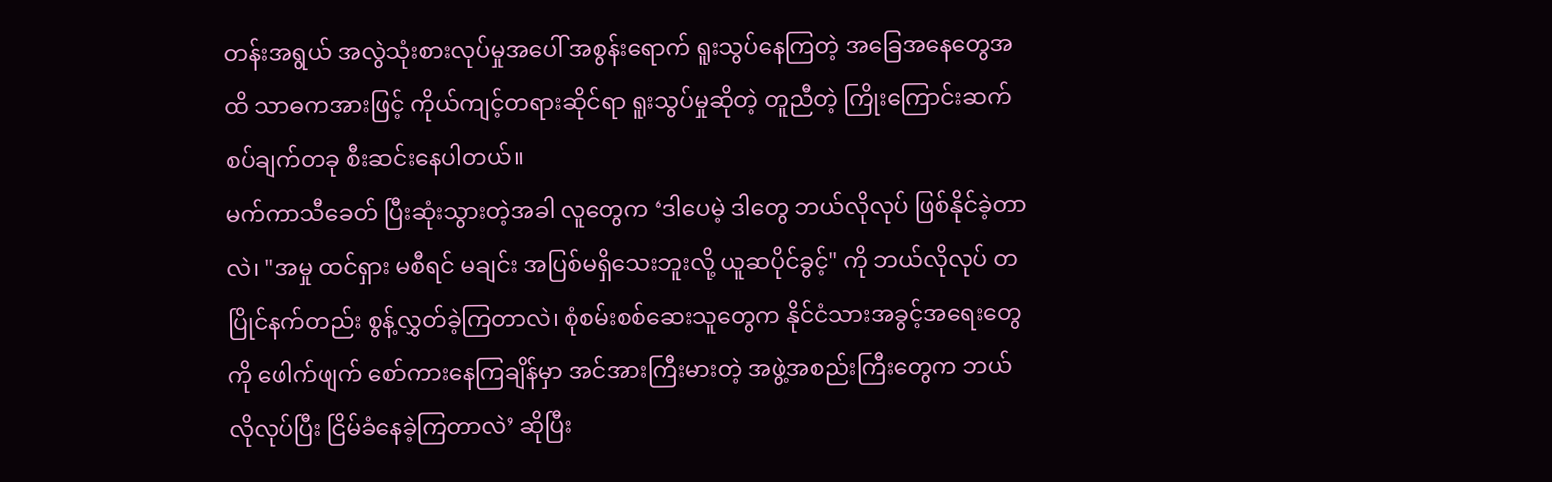တန်းအရွယ် အလွဲသုံးစားလုပ်မှုအပေါ် အစွန်းရောက် ရူးသွပ်နေကြတဲ့ အခြေအနေတွေအထိ သာဓကအားဖြင့် ကိုယ်ကျင့်တရားဆိုင်ရာ ရူးသွပ်မှုဆိုတဲ့ တူညီတဲ့ ကြိုးကြောင်းဆက်စပ်ချက်တခု စီးဆင်းနေပါတယ်။
မက်ကာသီခေတ် ပြီးဆုံးသွားတဲ့အခါ လူတွေက ‘ဒါပေမဲ့ ဒါတွေ ဘယ်လိုလုပ် ဖြစ်နိုင်ခဲ့တာလဲ၊ "အမှု ထင်ရှား မစီရင် မချင်း အပြစ်မရှိသေးဘူးလို့ ယူဆပိုင်ခွင့်" ကို ဘယ်လိုလုပ် တပြိုင်နက်တည်း စွန့်လွှတ်ခဲ့ကြတာလဲ၊ စုံစမ်းစစ်ဆေးသူတွေက နိုင်ငံသားအခွင့်အရေးတွေကို ဖေါက်ဖျက် စော်ကားနေကြချိန်မှာ အင်အားကြီးမားတဲ့ အဖွဲ့အစည်းကြီးတွေက ဘယ်လိုလုပ်ပြီး ငြိမ်ခံနေခဲ့ကြတာလဲ’ ဆိုပြီး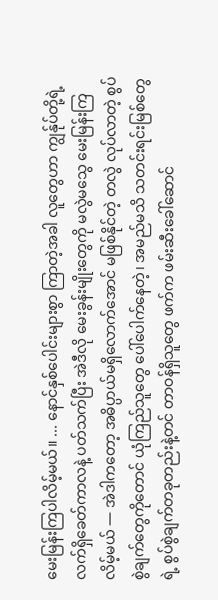မေးမြန်းကြပါလိမ့်မယ်။ ... နောင်နှစ်ပေါင်းများစွာ ကြာတဲ့အခါ လူတွေဟာ ကျွန်ုပ်တို့ရဲ့ လက်ရှိခေတ်ကာလနဲ့ ပတ်သက်ပြီး အဲဒီလို မေးခွန်းမျိုးတွေကို မလွဲမသွေ မေးမြန်းကြလိမ့်မယ် — အဲဒါကတော့ အဓိပ္ပာယ်မရှိလောက်အောင် မဖြစ်နိုင်တဲ့ တလွဲ လုပ်လာတဲ့ စွပ်စွဲချက်တွေကိုတောင် ယုံကြည်သူတွေ ပေါ်ပေါက်နေတဲ့၊ အမည်မသိ သတင်းရင်းမြစ်တွေရဲ့ စွပ်စွဲချက်တခုတည်းနဲ့တင် တာဝန်ရှိသူတွေ ဖက်က ဖမ်းဆီးခေါ်ဆောင်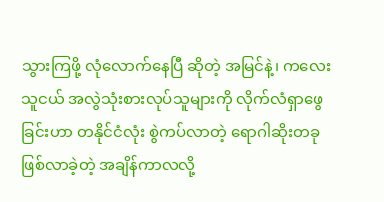သွားကြဖို့ လုံလောက်နေပြီ ဆိုတဲ့ အမြင်နဲ့၊ ကလေးသူငယ် အလွဲသုံးစားလုပ်သူများကို လိုက်လံရှာဖွေခြင်းဟာ တနိုင်ငံလုံး စွဲကပ်လာတဲ့ ရောဂါဆိုးတခု ဖြစ်လာခဲ့တဲ့ အချိန်ကာလလို့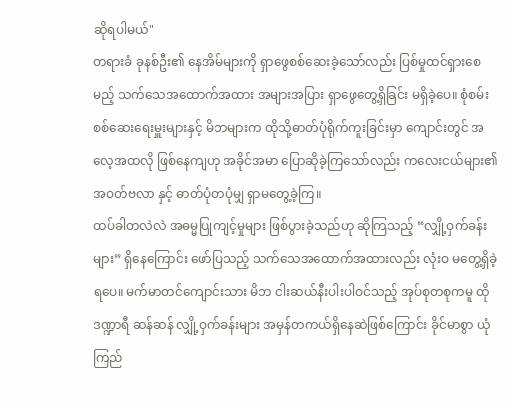ဆိုရပါမယ်"
တရားခံ ခုနစ်ဦး၏ နေအိမ်များကို ရှာဖွေစစ်ဆေးခဲ့သော်လည်း ပြစ်မှုထင်ရှားစေမည့် သက်သေအထောက်အထား အများအပြား ရှာဖွေတွေ့ရှိခြင်း မရှိခဲ့ပေ။ စုံစမ်းစစ်ဆေးရေးမှူးများနှင့် မိဘများက ထိုသို့ဓာတ်ပုံရိုက်ကူးခြင်းမှာ ကျောင်းတွင် အလေ့အထလို ဖြစ်နေကျဟု အခိုင်အမာ ပြောဆိုခဲ့ကြသော်လည်း ကလေးငယ်များ၏ အဝတ်ဗလာ နှင့် ဓာတ်ပုံတပုံမျှ ရှာမတွေ့ခဲ့ကြ။
ထပ်ခါတလဲလဲ အဓမ္မပြုကျင့်မှုများ ဖြစ်ပွားခဲ့သည်ဟု ဆိုကြသည့် “လျှို့ဝှက်ခန်းများ” ရှိနေကြောင်း ဖော်ပြသည့် သက်သေအထောက်အထားလည်း လုံးဝ မတွေ့ရှိခဲ့ရပေ။ မက်မာတင်ကျောင်းသား မိဘ ငါးဆယ်နီးပါးပါဝင်သည့် အုပ်စုတစုကမူ ထိုဒဏ္ဍာရီ ဆန်ဆန် လျှို့ဝှက်ခန်းများ အမှန်တကယ်ရှိနေဆဲဖြစ်ကြောင်း ခိုင်မာစွာ ယုံကြည်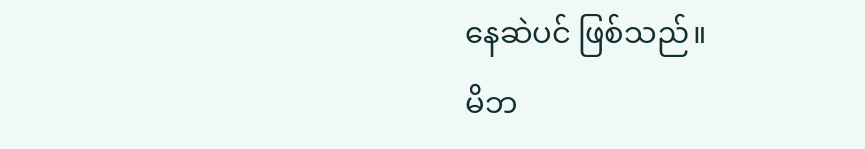နေဆဲပင် ဖြစ်သည်။
မိဘ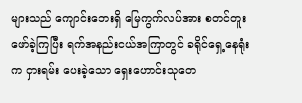များသည် ကျောင်းဘေးရှိ မြေကွက်လပ်အား စတင်တူးဖော်ခဲ့ကြပြီး ရက်အနည်းငယ်အကြာတွင် ခရိုင်ရှေ့နေရုံး က ငှားရမ်း ပေးခဲ့သော ရှေးဟောင်းသုတေ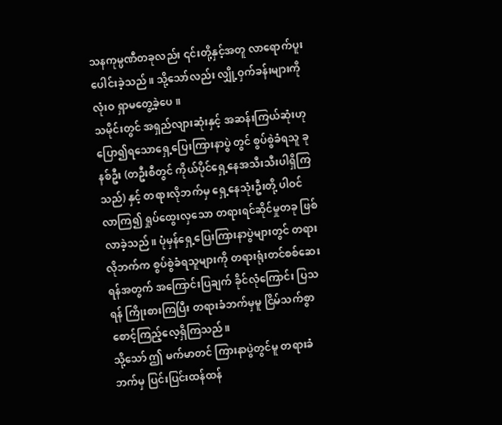သနကုမ္ပဏီတခုလည်း ၎င်းတို့နှင့်အတူ လာရောက်ပူးပေါင်းခဲ့သည်။ သို့သော်လည်း လျှို့ဝှက်ခန်းများကို လုံးဝ ရှာမတွေ့ခဲ့ပေ။
သမိုင်းတွင် အရှည်လျားဆုံးနှင့် အဆန်းကြယ်ဆုံးဟု ပြော၍ရသောရှေ့ပြေးကြားနာပွဲ တွင် စွပ်စွဲခံရသူ ခုနစ်ဦး (တဦးစီတွင် ကိုယ်ပိုင်ရှေ့နေအသီးသီးပါရှိကြသည်) နှင့် တရားလိုဘက်မှ ရှေ့နေသုံးဦးတို့ ပါဝင်လာကြ၍ ရှုပ်ထွေးလှသော တရားရင်ဆိုင်မှုတခု ဖြစ်လာခဲ့သည်။ ပုံမှန်ရှေ့ပြေးကြားနာပွဲများတွင် တရားလိုဘက်က စွပ်စွဲခံရသူများကို တရားရုံးတင်စစ်ဆေးရန်အတွက် အကြောင်းပြချက် ခိုင်လုံကြောင်း ပြသရန် ကြိုးစားကြပြီး တရားခံဘက်မှမူ ငြိမ်သက်စွာ စောင့်ကြည့်လေ့ရှိကြသည်။
သို့သော် ဤ မက်မာတင် ကြားနာပွဲတွင်မူ တရားခံဘက်မှ ပြင်းပြင်းထန်ထန်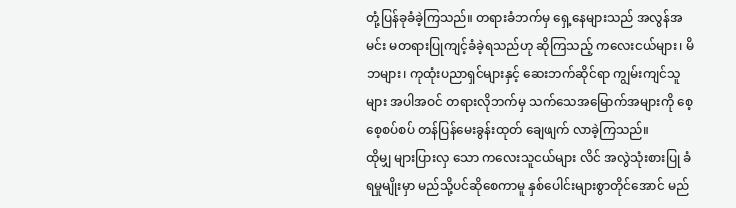တုံ့ပြန်ခုခံခဲ့ကြသည်။ တရားခံဘက်မှ ရှေ့နေများသည် အလွန်အမင်း မတရားပြုကျင့်ခံခဲ့ရသည်ဟု ဆိုကြသည့် ကလေးငယ်များ၊ မိဘများ၊ ကုထုံးပညာရှင်များနှင့် ဆေးဘက်ဆိုင်ရာ ကျွမ်းကျင်သူများ အပါအဝင် တရားလိုဘက်မှ သက်သေအမြောက်အများကို စေ့စေ့စပ်စပ် တန်ပြန်မေးခွန်းထုတ် ချေဖျက် လာခဲ့ကြသည်။
ထိုမျှ များပြားလှ သော ကလေးသူငယ်များ လိင် အလွဲသုံးစားပြု ခံရမှုမျိုးမှာ မည်သို့ပင်ဆိုစေကာမူ နှစ်ပေါင်းများစွာတိုင်အောင် မည်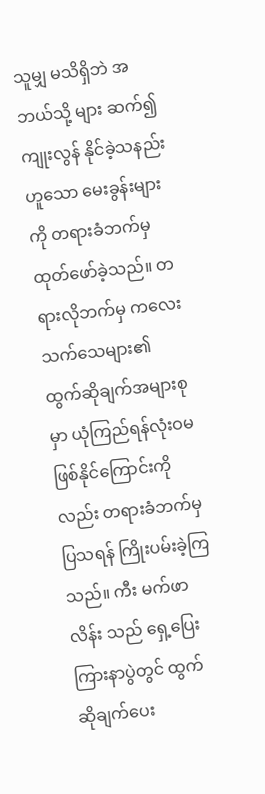သူမျှ မသိရှိဘဲ အဘယ်သို့ များ ဆက်၍ ကျုးလွန် နိုင်ခဲ့သနည်း ဟူသော မေးခွန်းများကို တရားခံဘက်မှ ထုတ်ဖော်ခဲ့သည်။ တရားလိုဘက်မှ ကလေးသက်သေများ၏ ထွက်ဆိုချက်အများစုမှာ ယုံကြည်ရန်လုံးဝမဖြစ်နိုင်ကြောင်းကိုလည်း တရားခံဘက်မှ ပြသရန် ကြိုးပမ်းခဲ့ကြသည်။ ကီး မက်ဖာလိန်း သည် ရှေ့ပြေးကြားနာပွဲတွင် ထွက်ဆိုချက်ပေး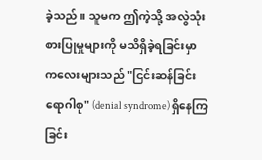ခဲ့သည်။ သူမက ဤကဲ့သို့ အလွဲသုံးစားပြုမှုများကို မသိရှိခဲ့ရခြင်းမှာ ကလေးများသည် "ငြင်းဆန်ခြင်းရောဂါစု" (denial syndrome) ရှိနေကြခြင်း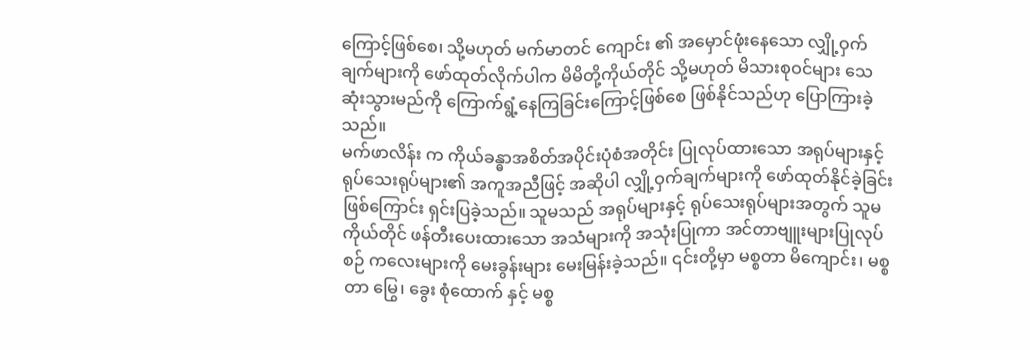ကြောင့်ဖြစ်စေ၊ သို့မဟုတ် မက်မာတင် ကျောင်း ၏ အမှောင်ဖုံးနေသော လျှို့ဝှက်ချက်များကို ဖော်ထုတ်လိုက်ပါက မိမိတို့ကိုယ်တိုင် သို့မဟုတ် မိသားစုဝင်များ သေဆုံးသွားမည်ကို ကြောက်ရွံ့နေကြခြင်းကြောင့်ဖြစ်စေ ဖြစ်နိုင်သည်ဟု ပြောကြားခဲ့သည်။
မက်ဖာလိန်း က ကိုယ်ခန္ဓာအစိတ်အပိုင်းပုံစံအတိုင်း ပြုလုပ်ထားသော အရုပ်များနှင့် ရုပ်သေးရုပ်များ၏ အကူအညီဖြင့် အဆိုပါ လျှို့ဝှက်ချက်များကို ဖော်ထုတ်နိုင်ခဲ့ခြင်းဖြစ်ကြောင်း ရှင်းပြခဲ့သည်။ သူမသည် အရုပ်များနှင့် ရုပ်သေးရုပ်များအတွက် သူမကိုယ်တိုင် ဖန်တီးပေးထားသော အသံများကို အသုံးပြုကာ အင်တာဗျူးများပြုလုပ်စဉ် ကလေးများကို မေးခွန်းများ မေးမြန်းခဲ့သည်။ ၎င်းတို့မှာ မစ္စတာ မိကျောင်း၊ မစ္စတာ မြွေ၊ ခွေး စုံထောက် နှင့် မစ္စ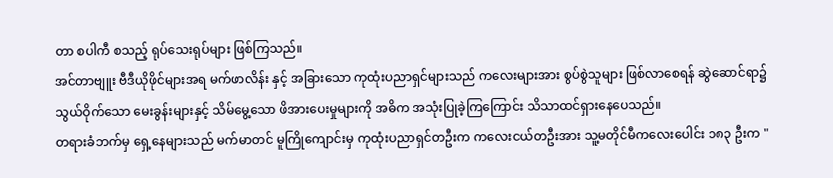တာ စပါကီ စသည့် ရုပ်သေးရုပ်များ ဖြစ်ကြသည်။
အင်တာဗျူး ဗီဒီယိုဖိုင်များအရ မက်ဖာလိန်း နှင့် အခြားသော ကုထုံးပညာရှင်များသည် ကလေးများအား စွပ်စွဲသူများ ဖြစ်လာစေရန် ဆွဲဆောင်ရာ၌ သွယ်ဝိုက်သော မေးခွန်းများနှင့် သိမ်မွေ့သော ဖိအားပေးမှုများကို အဓိက အသုံးပြုခဲ့ကြကြောင်း သိသာထင်ရှားနေပေသည်။
တရားခံဘက်မှ ရှေ့နေများသည် မက်မာတင် မူကြိုကျောင်းမှ ကုထုံးပညာရှင်တဦးက ကလေးငယ်တဦးအား သူ့မတိုင်မီကလေးပေါင်း ၁၈၃ ဦးက "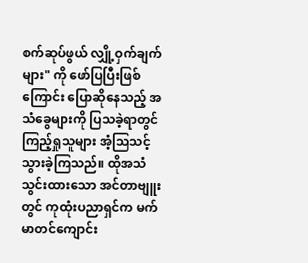စက်ဆုပ်ဖွယ် လျှို့ဝှက်ချက်များ" ကို ဖော်ပြပြီးဖြစ်ကြောင်း ပြောဆိုနေသည့် အသံခွေများကို ပြသခဲ့ရာတွင် ကြည့်ရှုသူများ အံ့သြသင့်သွားခဲ့ကြသည်။ ထိုအသံသွင်းထားသော အင်တာဗျူးတွင် ကုထုံးပညာရှင်က မက်မာတင်ကျောင်း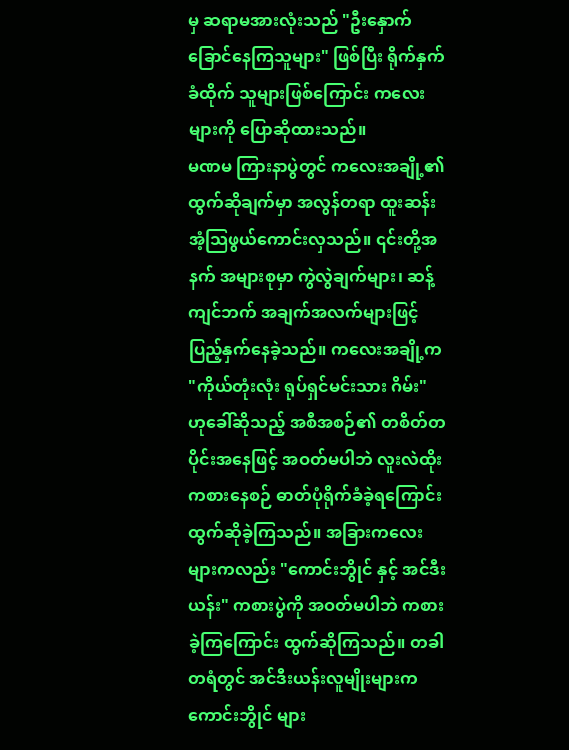မှ ဆရာမအားလုံးသည် "ဦးနှောက်ခြောင်နေကြသူများ" ဖြစ်ပြီး ရိုက်နှက် ခံထိုက် သူများဖြစ်ကြောင်း ကလေးများကို ပြောဆိုထားသည်။
မဏမ ကြားနာပွဲတွင် ကလေးအချို့၏ ထွက်ဆိုချက်မှာ အလွန်တရာ ထူးဆန်းအံ့သြဖွယ်ကောင်းလှသည်။ ၎င်းတို့အနက် အများစုမှာ ကွဲလွဲချက်များ၊ ဆန့်ကျင်ဘက် အချက်အလက်များဖြင့် ပြည့်နှက်နေခဲ့သည်။ ကလေးအချို့က "ကိုယ်တုံးလုံး ရုပ်ရှင်မင်းသား ဂိမ်း" ဟုခေါ်ဆိုသည့် အစီအစဉ်၏ တစိတ်တပိုင်းအနေဖြင့် အဝတ်မပါဘဲ လူးလဲထိုးကစားနေစဉ် ဓာတ်ပုံရိုက်ခံခဲ့ရကြောင်း ထွက်ဆိုခဲ့ကြသည်။ အခြားကလေးများကလည်း "ကောင်းဘွိုင် နှင့် အင်ဒီးယန်း" ကစားပွဲကို အဝတ်မပါဘဲ ကစားခဲ့ကြကြောင်း ထွက်ဆိုကြသည်။ တခါတရံတွင် အင်ဒီးယန်းလူမျိုးများက ကောင်းဘွိုင် များ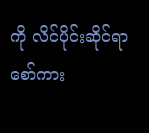ကို လိင်ပိုင်းဆိုင်ရာ စော်ကား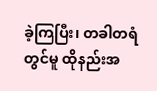ခဲ့ကြပြီး၊ တခါတရံတွင်မူ ထိုနည်းအ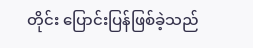တိုင်း ပြောင်းပြန်ဖြစ်ခဲ့သည်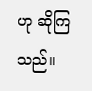ဟု ဆိုကြသည်။